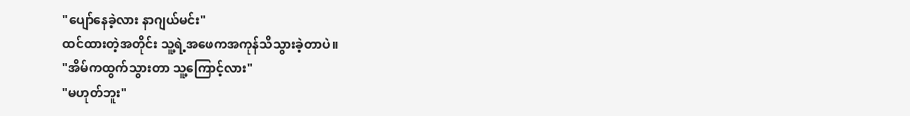"ပျော်နေခဲ့လား နာဂျယ်မင်း"
ထင်ထားတဲ့အတိုင်း သူ့ရဲ့အဖေကအကုန်သိသွားခဲ့တာပဲ။
"အိမ်ကထွက်သွားတာ သူ့ကြောင့်လား"
"မဟုတ်ဘူး"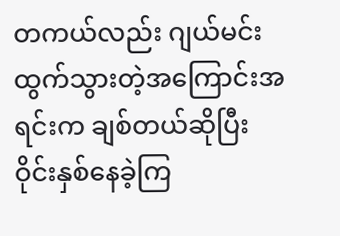တကယ်လည်း ဂျယ်မင်းထွက်သွားတဲ့အကြောင်းအရင်းက ချစ်တယ်ဆိုပြီး ဝိုင်းနှစ်နေခဲ့ကြ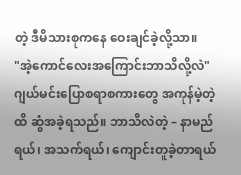တဲ့ ဒီမိသားစုကနေ ဝေးချင်ခဲ့လို့သာ။
"အဲ့ကောင်လေးအကြောင်းဘာသိလို့လဲ"
ဂျယ်မင်းပြောစရာစကားတွေ အကုန်မဲ့တဲ့ထိ ဆွံအခဲ့ရသည်။ ဘာသိလဲတဲ့ – နာမည်ရယ်၊ အသက်ရယ်၊ ကျောင်းတူခဲ့တာရယ်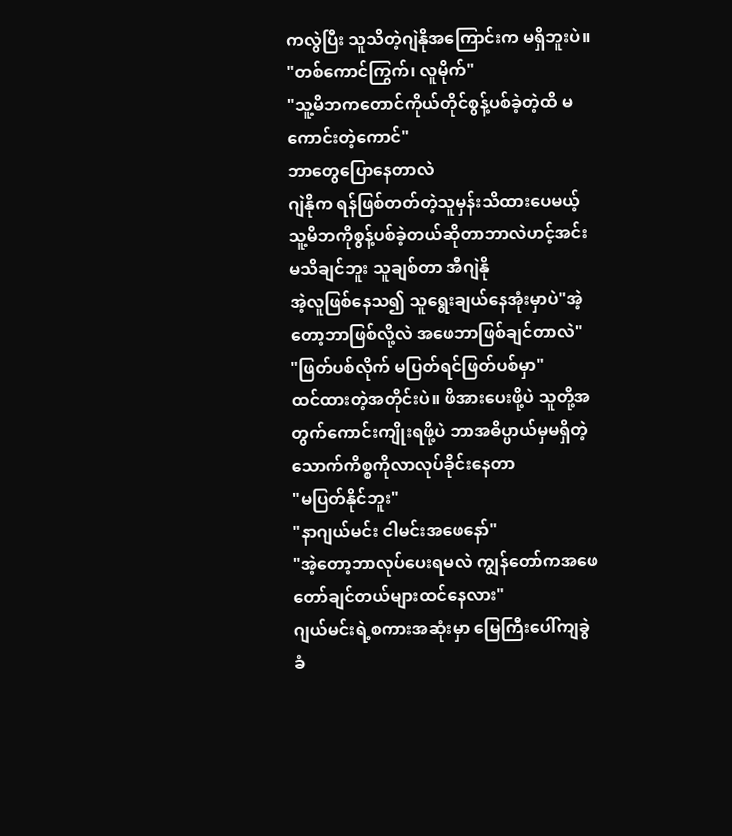ကလွဲပြီး သူသိတဲ့ဂျဲနိုအကြောင်းက မရှိဘူးပဲ။
"တစ်ကောင်ကြွက်၊ လူမိုက်"
"သူ့မိဘကတောင်ကိုယ်တိုင်စွန့်ပစ်ခဲ့တဲ့ထိ မကောင်းတဲ့ကောင်"
ဘာတွေပြောနေတာလဲ
ဂျဲနိုက ရန်ဖြစ်တတ်တဲ့သူမှန်းသိထားပေမယ့် သူ့မိဘကိုစွန့်ပစ်ခဲ့တယ်ဆိုတာဘာလဲဟင့်အင်း မသိချင်ဘူး သူချစ်တာ အီဂျဲနို
အဲ့လူဖြစ်နေသ၍ သူရွေးချယ်နေအုံးမှာပဲ"အဲ့တော့ဘာဖြစ်လို့လဲ အဖေဘာဖြစ်ချင်တာလဲ"
"ဖြတ်ပစ်လိုက် မပြတ်ရင်ဖြတ်ပစ်မှာ"
ထင်ထားတဲ့အတိုင်းပဲ။ ဖိအားပေးဖို့ပဲ သူတို့အတွက်ကောင်းကျိုးရဖို့ပဲ ဘာအဓိပ္ပာယ်မှမရှိတဲ့သောက်ကိစ္စကိုလာလုပ်ခိုင်းနေတာ
"မပြတ်နိုင်ဘူး"
"နာဂျယ်မင်း ငါမင်းအဖေနော်"
"အဲ့တော့ဘာလုပ်ပေးရမလဲ ကျွန်တော်ကအဖေတော်ချင်တယ်များထင်နေလား"
ဂျယ်မင်းရဲ့စကားအဆုံးမှာ မြေကြီးပေါ်ကျခွဲခံ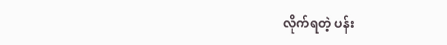လိုက်ရတဲ့ ပန်း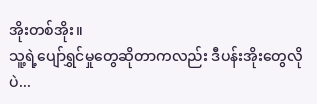အိုးတစ်အိုး။
သူ့ရဲ့ပျော်ရွှင်မှုတွေဆိုတာကလည်း ဒီပန်းအိုးတွေလိုပဲ...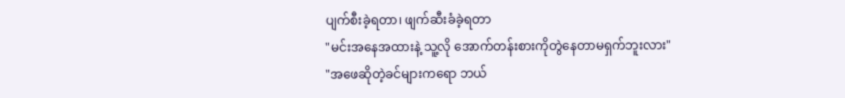ပျက်စီးခဲ့ရတာ၊ ဖျက်ဆီးခံခဲ့ရတာ
"မင်းအနေအထားနဲ့ သူ့လို အောက်တန်းစားကိုတွဲနေတာမရှက်ဘူးလား"
"အဖေဆိုတဲ့ခင်များကရော ဘယ်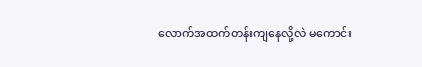လောက်အထက်တန်းကျနေလို့လဲ မကောင်း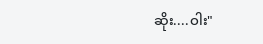ဆိုး....ဝါး"